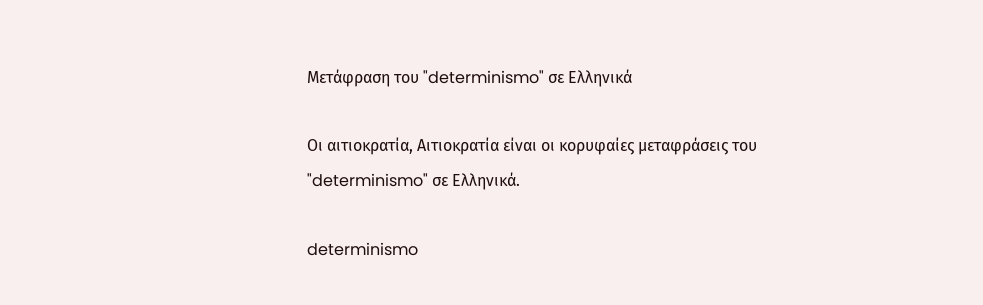Μετάφραση του "determinismo" σε Ελληνικά

Οι αιτιοκρατία, Αιτιοκρατία είναι οι κορυφαίες μεταφράσεις του "determinismo" σε Ελληνικά.

determinismo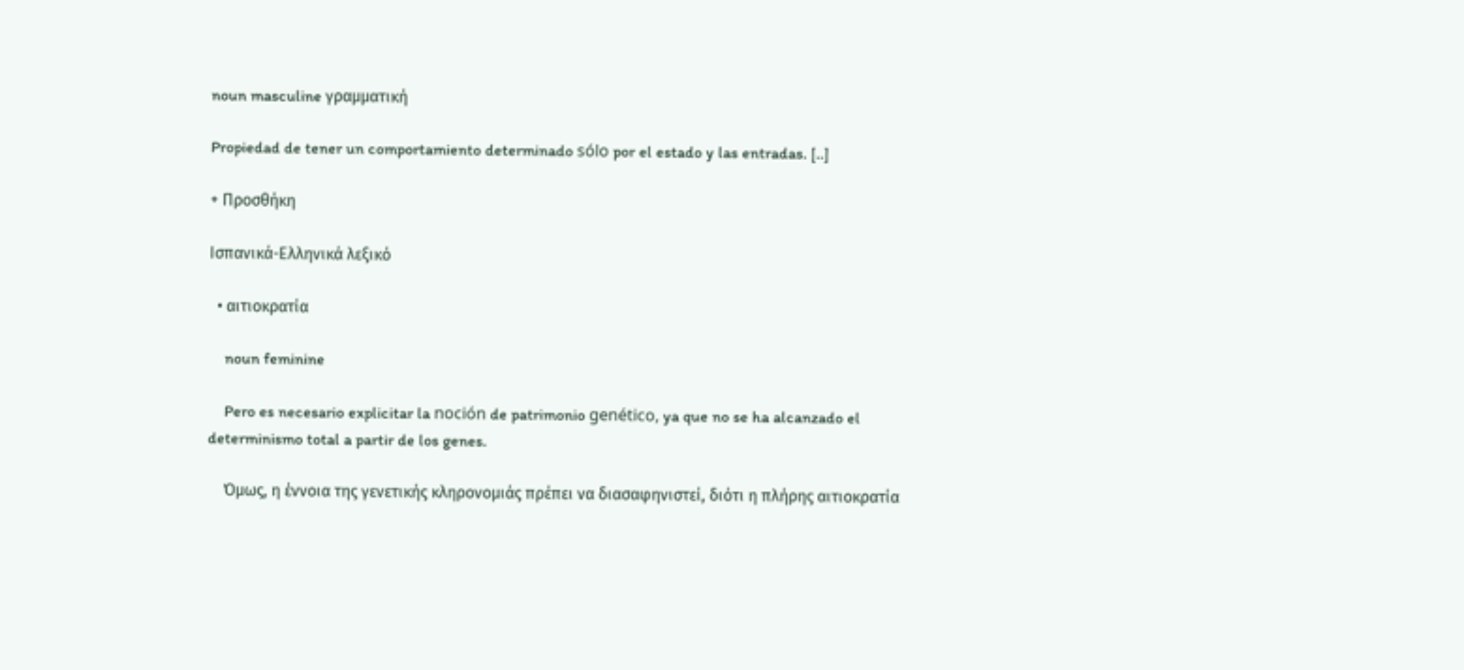noun masculine γραμματική

Propiedad de tener un comportamiento determinado sólo por el estado y las entradas. [..]

+ Προσθήκη

Ισπανικά-Ελληνικά λεξικό

  • αιτιοκρατία

    noun feminine

    Pero es necesario explicitar la noción de patrimonio genético, ya que no se ha alcanzado el determinismo total a partir de los genes.

    Όμως, η έννοια της γενετικής κληρονομιάς πρέπει να διασαφηνιστεί, διότι η πλήρης αιτιοκρατία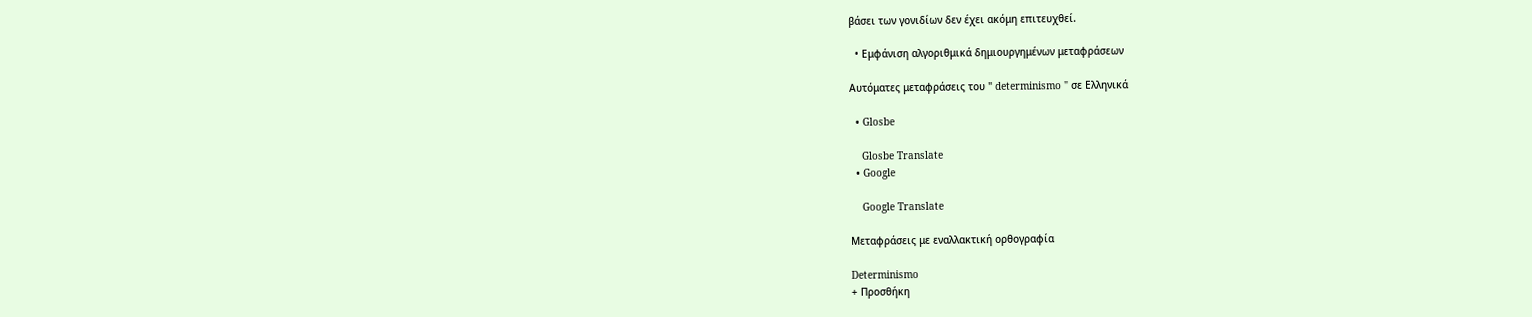βάσει των γονιδίων δεν έχει ακόμη επιτευχθεί.

  • Εμφάνιση αλγοριθμικά δημιουργημένων μεταφράσεων

Αυτόματες μεταφράσεις του " determinismo " σε Ελληνικά

  • Glosbe

    Glosbe Translate
  • Google

    Google Translate

Μεταφράσεις με εναλλακτική ορθογραφία

Determinismo
+ Προσθήκη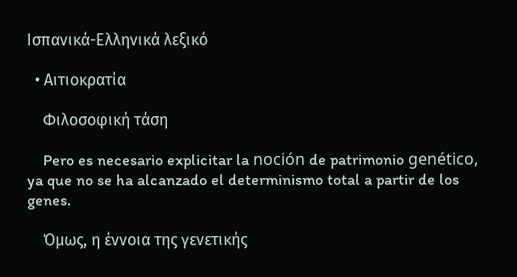Ισπανικά-Ελληνικά λεξικό

  • Αιτιοκρατία

    Φιλοσοφική τάση

    Pero es necesario explicitar la noción de patrimonio genético, ya que no se ha alcanzado el determinismo total a partir de los genes.

    Όμως, η έννοια της γενετικής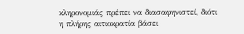κληρονομιάς πρέπει να διασαφηνιστεί, διότι η πλήρης αιτιοκρατία βάσει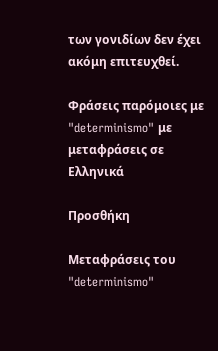των γονιδίων δεν έχει ακόμη επιτευχθεί.

Φράσεις παρόμοιες με "determinismo" με μεταφράσεις σε Ελληνικά

Προσθήκη

Μεταφράσεις του "determinismo"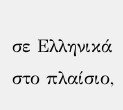σε Ελληνικά στο πλαίσιο,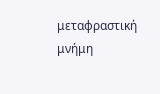μεταφραστική μνήμη